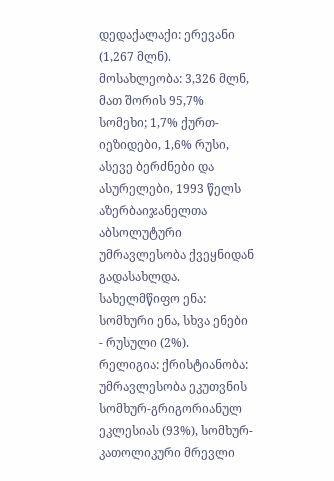დედაქალაქი: ერევანი (1,267 მლნ).
მოსახლეობა: 3,326 მლნ, მათ შორის 95,7% სომეხი; 1,7% ქურთ-იეზიდები, 1,6% რუსი, ასევე ბერძნები და ასურელები, 1993 წელს აზერბაიჯანელთა აბსოლუტური უმრავლესობა ქვეყნიდან გადასახლდა.
სახელმწიფო ენა: სომხური ენა, სხვა ენები - რუსული (2%).
რელიგია: ქრისტიანობა: უმრავლესობა ეკუთვნის სომხურ-გრიგორიანულ ეკლესიას (93%), სომხურ-კათოლიკური მრევლი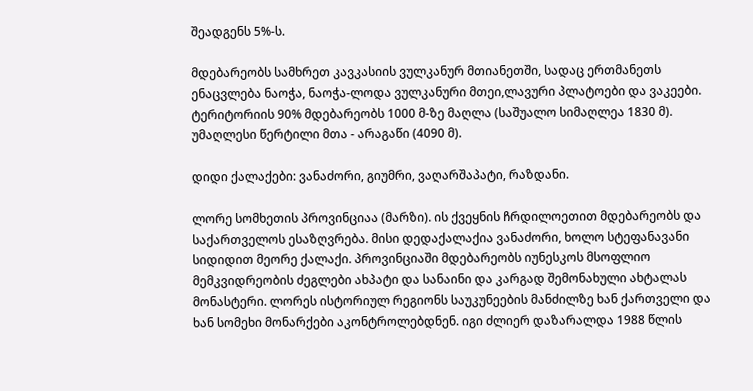შეადგენს 5%-ს.

მდებარეობს სამხრეთ კავკასიის ვულკანურ მთიანეთში, სადაც ერთმანეთს ენაცვლება ნაოჭა, ნაოჭა-ლოდა ვულკანური მთეი,ლავური პლატოები და ვაკეები. ტერიტორიის 90% მდებარეობს 1000 მ-ზე მაღლა (საშუალო სიმაღლეა 1830 მ). უმაღლესი წერტილი მთა - არაგაწი (4090 მ).

დიდი ქალაქები: ვანაძორი, გიუმრი, ვაღარშაპატი, რაზდანი.

ლორე სომხეთის პროვინციაა (მარზი). ის ქვეყნის ჩრდილოეთით მდებარეობს და საქართველოს ესაზღვრება. მისი დედაქალაქია ვანაძორი, ხოლო სტეფანავანი სიდიდით მეორე ქალაქი. პროვინციაში მდებარეობს იუნესკოს მსოფლიო მემკვიდრეობის ძეგლები ახპატი და სანაინი და კარგად შემონახული ახტალას მონასტერი. ლორეს ისტორიულ რეგიონს საუკუნეების მანძილზე ხან ქართველი და ხან სომეხი მონარქები აკონტროლებდნენ. იგი ძლიერ დაზარალდა 1988 წლის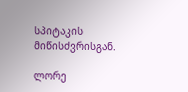სპიტაკის მიწისძვრისგან.

ლორე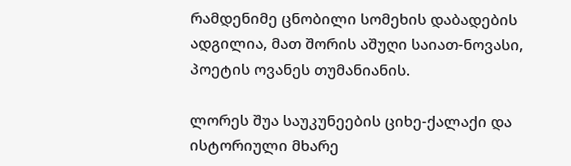რამდენიმე ცნობილი სომეხის დაბადების ადგილია, მათ შორის აშუღი საიათ-ნოვასი, პოეტის ოვანეს თუმანიანის.

ლორეს შუა საუკუნეების ციხე-ქალაქი და ისტორიული მხარე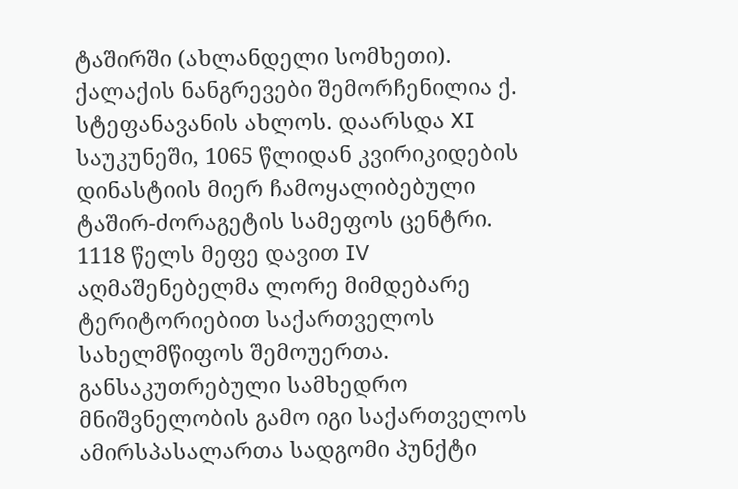ტაშირში (ახლანდელი სომხეთი). ქალაქის ნანგრევები შემორჩენილია ქ. სტეფანავანის ახლოს. დაარსდა XI საუკუნეში, 1065 წლიდან კვირიკიდების დინასტიის მიერ ჩამოყალიბებული ტაშირ-ძორაგეტის სამეფოს ცენტრი. 1118 წელს მეფე დავით IV აღმაშენებელმა ლორე მიმდებარე ტერიტორიებით საქართველოს სახელმწიფოს შემოუერთა. განსაკუთრებული სამხედრო მნიშვნელობის გამო იგი საქართველოს ამირსპასალართა სადგომი პუნქტი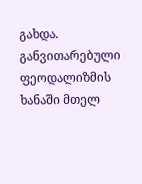გახდა. განვითარებული ფეოდალიზმის ხანაში მთელ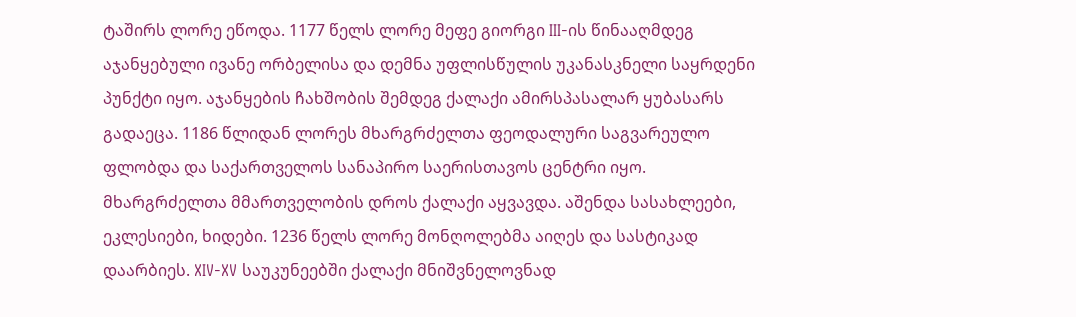ტაშირს ლორე ეწოდა. 1177 წელს ლორე მეფე გიორგი III-ის წინააღმდეგ აჯანყებული ივანე ორბელისა და დემნა უფლისწულის უკანასკნელი საყრდენი პუნქტი იყო. აჯანყების ჩახშობის შემდეგ ქალაქი ამირსპასალარ ყუბასარს გადაეცა. 1186 წლიდან ლორეს მხარგრძელთა ფეოდალური საგვარეულო ფლობდა და საქართველოს სანაპირო საერისთავოს ცენტრი იყო. მხარგრძელთა მმართველობის დროს ქალაქი აყვავდა. აშენდა სასახლეები, ეკლესიები, ხიდები. 1236 წელს ლორე მონღოლებმა აიღეს და სასტიკად დაარბიეს. XIV-XV საუკუნეებში ქალაქი მნიშვნელოვნად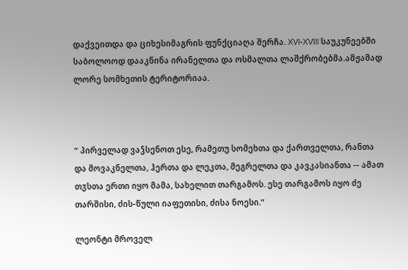დაქვეითდა და ციხესიმაგრის ფუნქციაღა შერჩა. XVI-XVIII საუკუნეებში საბოლოოდ დააკნინა ირანელთა და ოსმალთა ლაშქრობებმა.ამჟამად ლორე სომხეთის ტერიტორიაა.



“ პირველად ვაჴსენოთ ესე, რამეთუ სომეხთა და ქართველთა, რანთა და მოვაკნელთა, ჰერთა და ლეკთა, მეგრელთა და კავკასიანთა -- ამათ თჳსთა ერთი იყო მამა, სახელით თარგამოს. ესე თარგამოს იყო ძე თარშისი, ძის-წული იაფეთისი, ძისა ნოესი.”

ლეონტი მროველ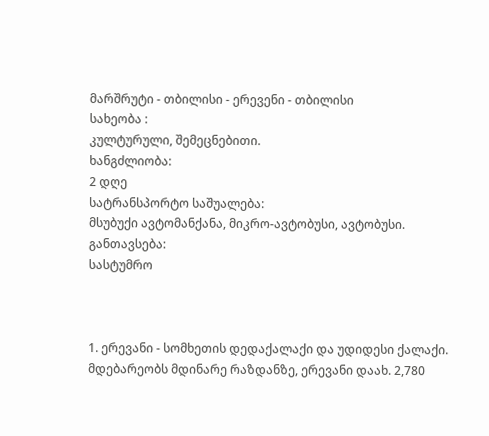მარშრუტი - თბილისი - ერევენი - თბილისი
სახეობა :
კულტურული, შემეცნებითი.
ხანგძლიობა:
2 დღე
სატრანსპორტო საშუალება:
მსუბუქი ავტომანქანა, მიკრო-ავტობუსი, ავტობუსი.
განთავსება:
სასტუმრო



1. ერევანი - სომხეთის დედაქალაქი და უდიდესი ქალაქი. მდებარეობს მდინარე რაზდანზე, ერევანი დაახ. 2,780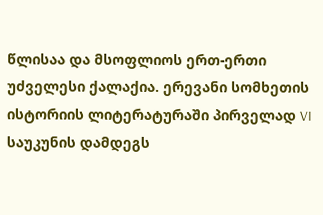წლისაა და მსოფლიოს ერთ-ერთი უძველესი ქალაქია. ერევანი სომხეთის ისტორიის ლიტერატურაში პირველად VI საუკუნის დამდეგს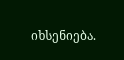იხსენიება.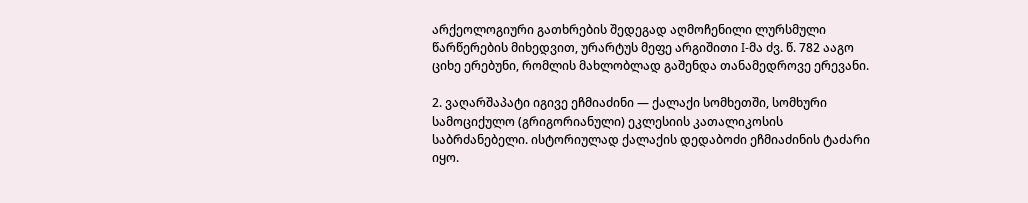არქეოლოგიური გათხრების შედეგად აღმოჩენილი ლურსმული წარწერების მიხედვით, ურარტუს მეფე არგიშითი I-მა ძვ. წ. 782 ააგო ციხე ერებუნი, რომლის მახლობლად გაშენდა თანამედროვე ერევანი.

2. ვაღარშაპატი იგივე ეჩმიაძინი — ქალაქი სომხეთში, სომხური სამოციქულო (გრიგორიანული) ეკლესიის კათალიკოსის საბრძანებელი. ისტორიულად ქალაქის დედაბოძი ეჩმიაძინის ტაძარი იყო.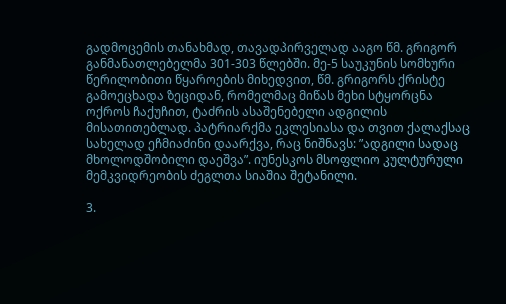გადმოცემის თანახმად, თავადპირველად ააგო წმ. გრიგორ განმანათლებელმა 301-303 წლებში. მე-5 საუკუნის სომხური წერილობითი წყაროების მიხედვით, წმ. გრიგორს ქრისტე გამოეცხადა ზეციდან, რომელმაც მიწას მეხი სტყორცნა ოქროს ჩაქუჩით, ტაძრის ასაშენებელი ადგილის მისათითებლად. პატრიარქმა ეკლესიასა და თვით ქალაქსაც სახელად ეჩმიაძინი დაარქვა, რაც ნიშნავს: ”ადგილი სადაც მხოლოდშობილი დაეშვა”. იუნესკოს მსოფლიო კულტურული მემკვიდრეობის ძეგლთა სიაშია შეტანილი.

3.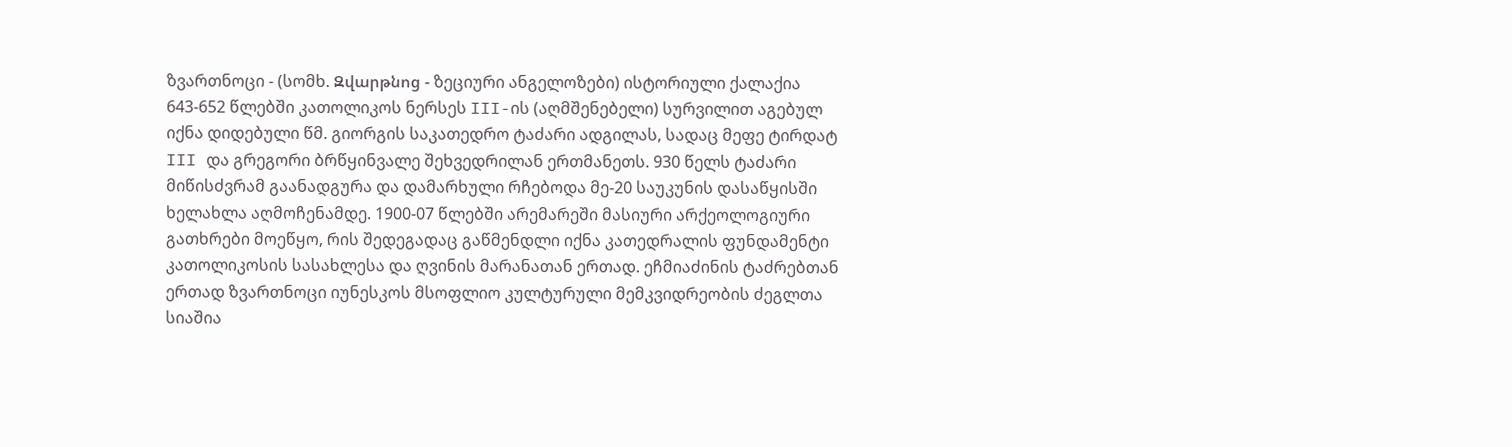ზვართნოცი - (სომხ. Զվարթնոց - ზეციური ანგელოზები) ისტორიული ქალაქია 643-652 წლებში კათოლიკოს ნერსეს III-ის (აღმშენებელი) სურვილით აგებულ იქნა დიდებული წმ. გიორგის საკათედრო ტაძარი ადგილას, სადაც მეფე ტირდატ III და გრეგორი ბრწყინვალე შეხვედრილან ერთმანეთს. 930 წელს ტაძარი მიწისძვრამ გაანადგურა და დამარხული რჩებოდა მე-20 საუკუნის დასაწყისში ხელახლა აღმოჩენამდე. 1900-07 წლებში არემარეში მასიური არქეოლოგიური გათხრები მოეწყო, რის შედეგადაც გაწმენდლი იქნა კათედრალის ფუნდამენტი კათოლიკოსის სასახლესა და ღვინის მარანათან ერთად. ეჩმიაძინის ტაძრებთან ერთად ზვართნოცი იუნესკოს მსოფლიო კულტურული მემკვიდრეობის ძეგლთა სიაშია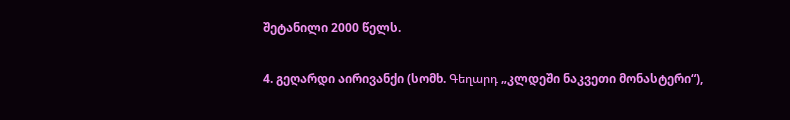შეტანილი 2000 წელს.

4. გეღარდი აირივანქი (სომხ. Գեղարդ „კლდეში ნაკვეთი მონასტერი“),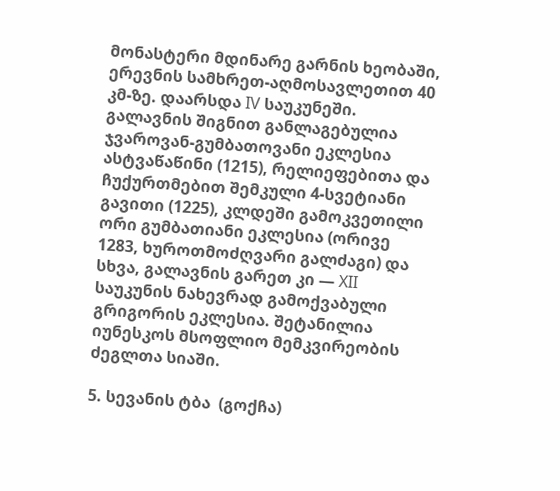მონასტერი მდინარე გარნის ხეობაში, ერევნის სამხრეთ-აღმოსავლეთით 40 კმ-ზე. დაარსდა IV საუკუნეში. გალავნის შიგნით განლაგებულია ჯვაროვან-გუმბათოვანი ეკლესია ასტვაწაწინი (1215), რელიეფებითა და ჩუქურთმებით შემკული 4-სვეტიანი გავითი (1225), კლდეში გამოკვეთილი ორი გუმბათიანი ეკლესია (ორივე 1283, ხუროთმოძღვარი გალძაგი) და სხვა, გალავნის გარეთ კი — XII საუკუნის ნახევრად გამოქვაბული გრიგორის ეკლესია. შეტანილია იუნესკოს მსოფლიო მემკვირეობის ძეგლთა სიაში.

5. სევანის ტბა  (გოქჩა)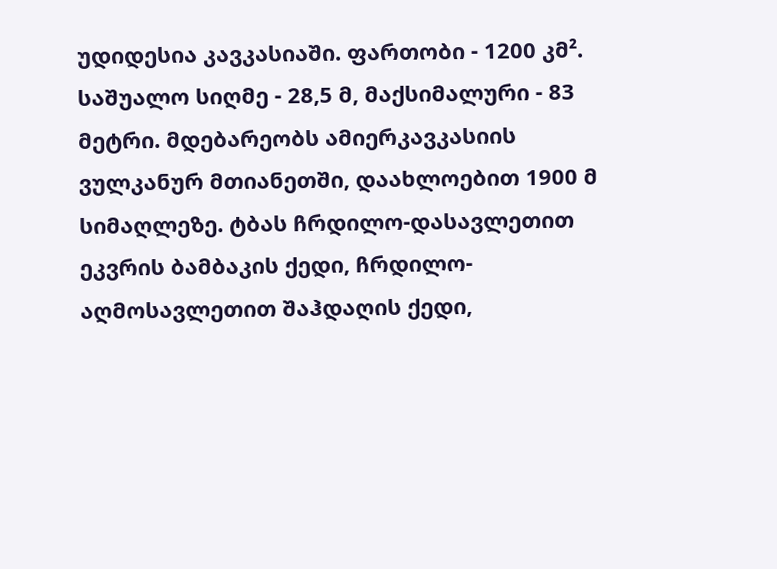უდიდესია კავკასიაში. ფართობი - 1200 კმ². საშუალო სიღმე - 28,5 მ, მაქსიმალური - 83 მეტრი. მდებარეობს ამიერკავკასიის ვულკანურ მთიანეთში, დაახლოებით 1900 მ სიმაღლეზე. ტბას ჩრდილო-დასავლეთით ეკვრის ბამბაკის ქედი, ჩრდილო-აღმოსავლეთით შაჰდაღის ქედი,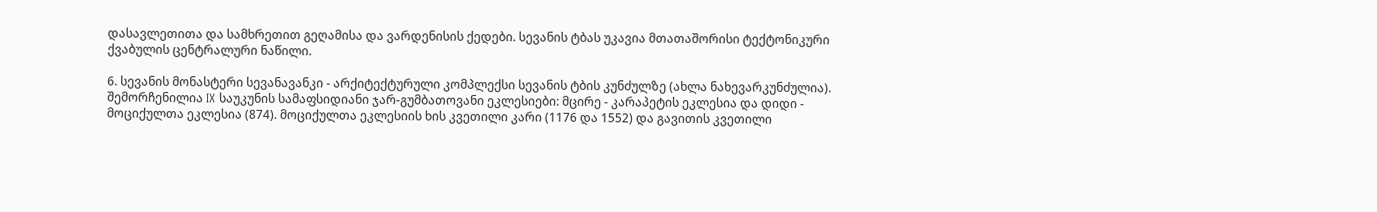დასავლეთითა და სამხრეთით გეღამისა და ვარდენისის ქედები. სევანის ტბას უკავია მთათაშორისი ტექტონიკური ქვაბულის ცენტრალური ნაწილი.

6. სევანის მონასტერი სევანავანკი - არქიტექტურული კომპლექსი სევანის ტბის კუნძულზე (ახლა ნახევარკუნძულია). შემორჩენილია IX საუკუნის სამაფსიდიანი ჯარ-გუმბათოვანი ეკლესიები: მცირე - კარაპეტის ეკლესია და დიდი - მოციქულთა ეკლესია (874). მოციქულთა ეკლესიის ხის კვეთილი კარი (1176 და 1552) და გავითის კვეთილი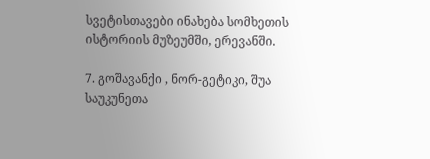სვეტისთავები ინახება სომხეთის ისტორიის მუზეუმში, ერევანში.

7. გოშავანქი , ნორ-გეტიკი, შუა საუკუნეთა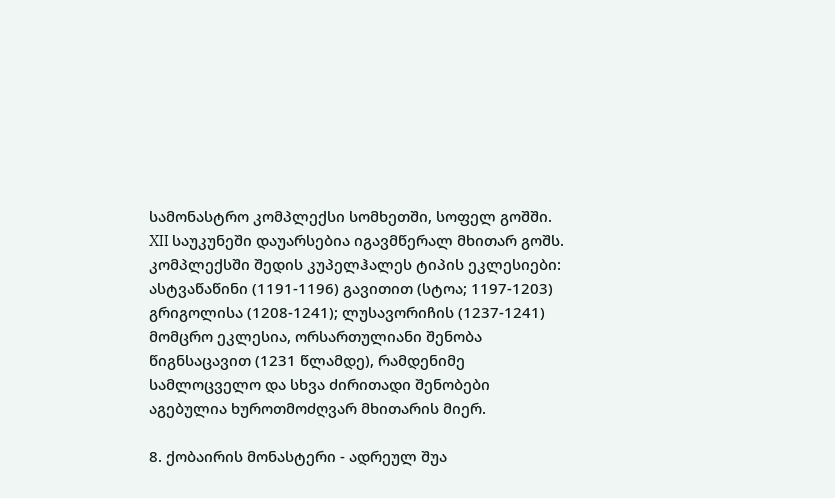სამონასტრო კომპლექსი სომხეთში, სოფელ გოშში. XII საუკუნეში დაუარსებია იგავმწერალ მხითარ გოშს. კომპლექსში შედის კუპელჰალეს ტიპის ეკლესიები: ასტვაწაწინი (1191-1196) გავითით (სტოა; 1197-1203) გრიგოლისა (1208-1241); ლუსავორიჩის (1237-1241) მომცრო ეკლესია, ორსართულიანი შენობა წიგნსაცავით (1231 წლამდე), რამდენიმე სამლოცველო და სხვა ძირითადი შენობები აგებულია ხუროთმოძღვარ მხითარის მიერ.

8. ქობაირის მონასტერი - ადრეულ შუა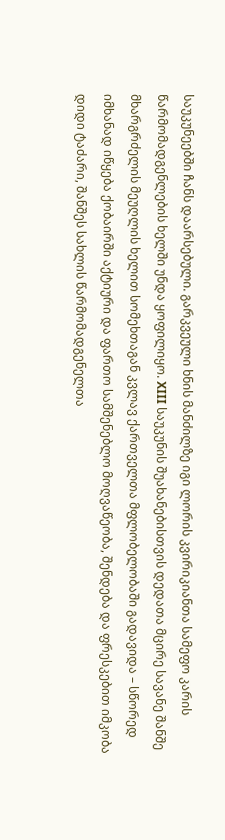საუკუნეებში ჩანს დაარსებული. გარკვეული ხნის მანძილზე იგი ლორის კვირიკიანთა სამეფო კარის წარმომადგენლების ხელში უნდა ყოფილიყო. XIII საუკუნის შუახანებისთვის დედათა მცირე სავანე შანშე მხარგრძელის მეუღლის ხელით სომეხთაგან კვლავ ქართველთა მფლობელობაში გადავიდა – სწორედ იმხანად იწყება ქობაირში აქტიური და ფართო სამშენებლო მოღვაწეობა, შენდება და ფრესკებით იმკობა დიდი ტაძარი, შანშეს სახლის წარმომადგენელთა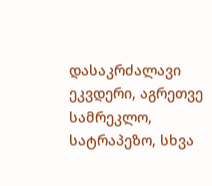დასაკრძალავი ეკვდერი, აგრეთვე სამრეკლო, სატრაპეზო, სხვა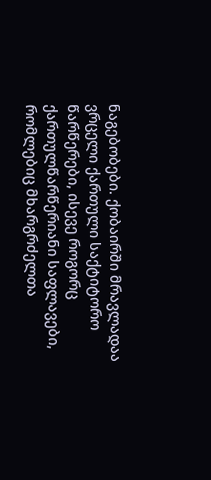ნაგებობები. ქობაირში მრავლადაა ვრცელი ქართული საქტიტორო წარწერები, ისევე როგორც ქართულწარწერიანი საფლავები, რომლებიც მხარგრძელთა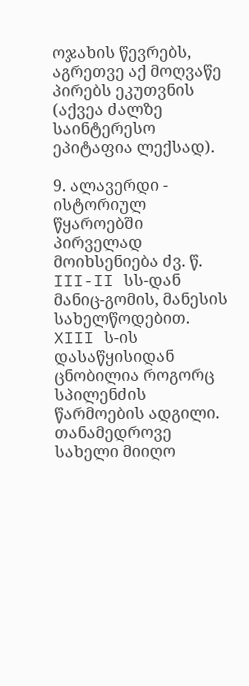ოჯახის წევრებს, აგრეთვე აქ მოღვაწე პირებს ეკუთვნის (აქვეა ძალზე საინტერესო ეპიტაფია ლექსად).

9. ალავერდი - ისტორიულ წყაროებში პირველად მოიხსენიება ძვ. წ. III-II სს-დან მანიც-გომის, მანესის სახელწოდებით. XIII ს-ის დასაწყისიდან ცნობილია როგორც სპილენძის წარმოების ადგილი. თანამედროვე სახელი მიიღო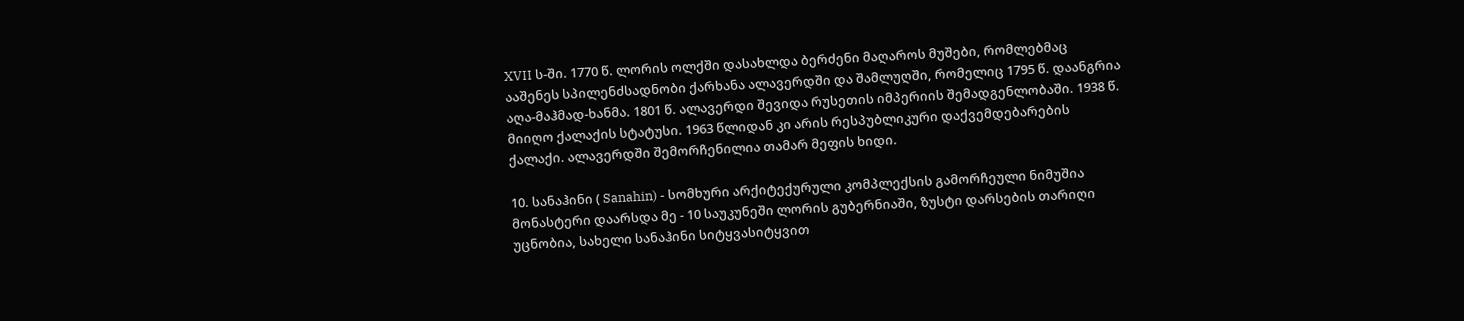XVII ს-ში. 1770 წ. ლორის ოლქში დასახლდა ბერძენი მაღაროს მუშები, რომლებმაც ააშენეს სპილენძსადნობი ქარხანა ალავერდში და შამლუღში, რომელიც 1795 წ. დაანგრია აღა-მაჰმად-ხანმა. 1801 წ. ალავერდი შევიდა რუსეთის იმპერიის შემადგენლობაში. 1938 წ. მიიღო ქალაქის სტატუსი. 1963 წლიდან კი არის რესპუბლიკური დაქვემდებარების ქალაქი. ალავერდში შემორჩენილია თამარ მეფის ხიდი.

10. სანაჰინი ( Sanahin) - სომხური არქიტექურული კომპლექსის გამორჩეული ნიმუშია მონასტერი დაარსდა მე - 10 საუკუნეში ლორის გუბერნიაში, ზუსტი დარსების თარიღი უცნობია, სახელი სანაჰინი სიტყვასიტყვით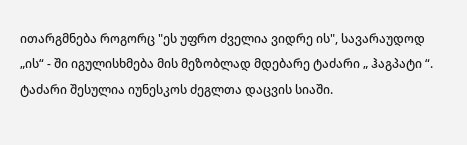ითარგმნება როგორც "ეს უფრო ძველია ვიდრე ის", სავარაუდოდ „ის“ - ში იგულისხმება მის მეზობლად მდებარე ტაძარი „ ჰაგპატი “. ტაძარი შესულია იუნესკოს ძეგლთა დაცვის სიაში.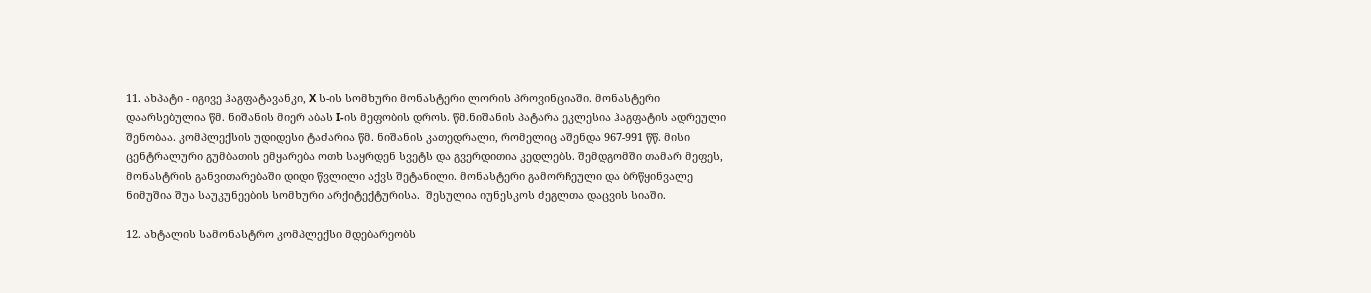11. ახპატი - იგივე ჰაგფატავანკი, X ს-ის სომხური მონასტერი ლორის პროვინციაში. მონასტერი დაარსებულია წმ. ნიშანის მიერ აბას I-ის მეფობის დროს. წმ.ნიშანის პატარა ეკლესია ჰაგფატის ადრეული შენობაა. კომპლექსის უდიდესი ტაძარია წმ. ნიშანის კათედრალი, რომელიც აშენდა 967-991 წწ. მისი ცენტრალური გუმბათის ემყარება ოთხ საყრდენ სვეტს და გვერდითია კედლებს. შემდგომში თამარ მეფეს, მონასტრის განვითარებაში დიდი წვლილი აქვს შეტანილი. მონასტერი გამორჩეული და ბრწყინვალე ნიმუშია შუა საუკუნეების სომხური არქიტექტურისა.  შესულია იუნესკოს ძეგლთა დაცვის სიაში.

12. ახტალის სამონასტრო კომპლექსი მდებარეობს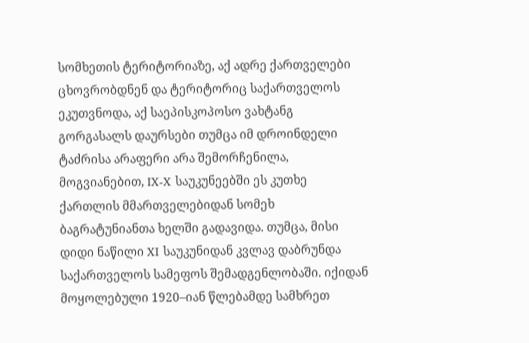სომხეთის ტერიტორიაზე, აქ ადრე ქართველები ცხოვრობდნენ და ტერიტორიც საქართველოს ეკუთვნოდა, აქ საეპისკოპოსო ვახტანგ გორგასალს დაურსები თუმცა იმ დროინდელი ტაძრისა არაფერი არა შემორჩენილა, მოგვიანებით, IX-X საუკუნეებში ეს კუთხე ქართლის მმართველებიდან სომეხ ბაგრატუნიანთა ხელში გადავიდა. თუმცა, მისი დიდი ნაწილი XI საუკუნიდან კვლავ დაბრუნდა საქართველოს სამეფოს შემადგენლობაში. იქიდან მოყოლებული 1920–იან წლებამდე სამხრეთ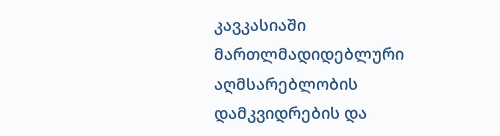კავკასიაში მართლმადიდებლური აღმსარებლობის დამკვიდრების და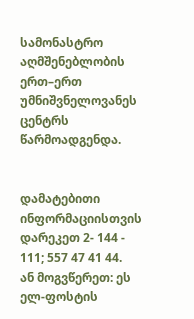სამონასტრო აღმშენებლობის ერთ–ერთ უმნიშვნელოვანეს ცენტრს წარმოადგენდა.


დამატებითი ინფორმაციისთვის დარეკეთ 2- 144 - 111; 557 47 41 44.
ან მოგვწერეთ: ეს ელ-ფოსტის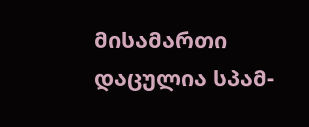მისამართი დაცულია სპამ-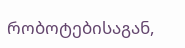რობოტებისაგან,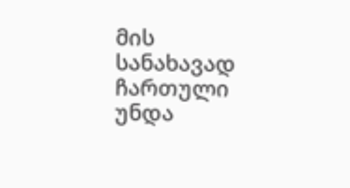მის სანახავად ჩართული უნდა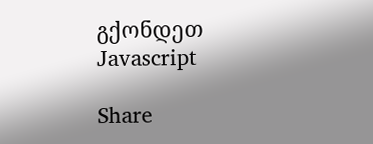გქონდეთ Javascript

Share